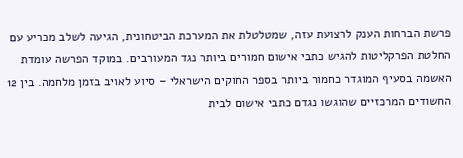פרשת הברחות הענק לרצועת עזה, שמטלטלת את המערכת הביטחונית, הגיעה לשלב מכריע עם החלטת הפרקליטות להגיש כתבי אישום חמורים ביותר נגד המעורבים. במוקד הפרשה עומדת האשמה בסעיף המוגדר כחמור ביותר בספר החוקים הישראלי – סיוע לאויב בזמן מלחמה. בין 12 החשודים המרכזיים שהוגשו נגדם כתבי אישום לבית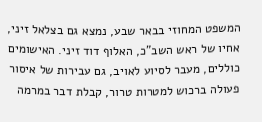המשפט המחוזי בבאר שבע, נמצא גם בצלאל זיני, אחיו של ראש השב"כ, האלוף דוד זיני. האישומים כוללים, מעבר לסיוע לאויב, גם עבירות של איסור פעולה ברכוש למטרות טרור, קבלת דבר במרמה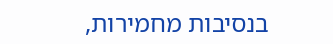בנסיבות מחמירות,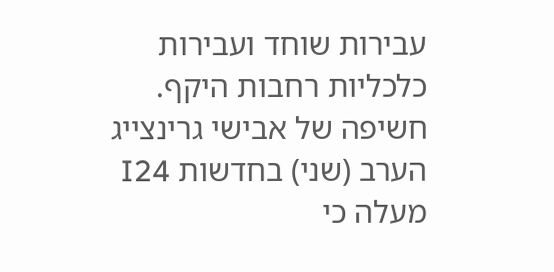עבירות שוחד ועבירות כלכליות רחבות היקף.
חשיפה של אבישי גרינצייג הערב (שני) בחדשות I24 מעלה כי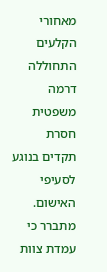מאחורי הקלעים התחוללה דרמה משפטית חסרת תקדים בנוגע לסעיפי האישום. מתברר כי עמדת צוות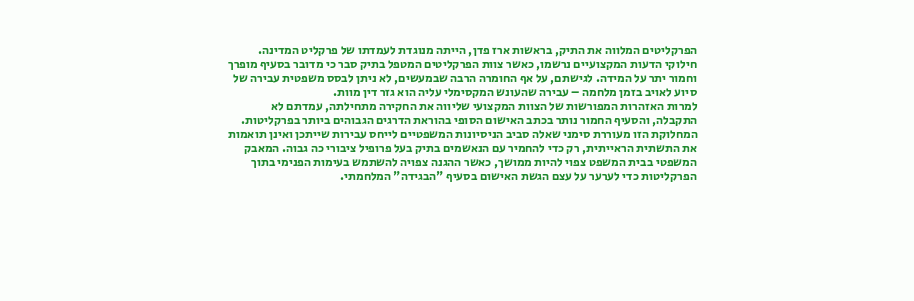הפרקליטים המלווה את התיק, בראשות ארז פדן, הייתה מנוגדת לעמדתו של פרקליט המדינה. חילוקי הדעות המקצועיים נרשמו, כאשר צוות הפרקליטים המטפל בתיק סבר כי מדובר בסעיף מופרך וחמור יתר על המידה. לגישתם, על אף החומרה הרבה שבמעשים, לא ניתן לבסס משפטית עבירה של סיוע לאויב בזמן מלחמה – עבירה שהעונש המקסימלי עליה הוא גזר דין מוות.
למרות האזהרות המפורשות של הצוות המקצועי שליווה את החקירה מתחילתה, עמדתם לא התקבלה, והסעיף החמור נותר בכתב האישום הסופי בהוראת הדרגים הגבוהים ביותר בפרקליטות. המחלוקת הזו מעוררת סימני שאלה סביב הניסיונות המשפטיים לייחס עבירות שייתכן ואינן תואמות את התשתית הראייתית, רק כדי להחמיר עם הנאשמים בתיק בעל פרופיל ציבורי כה גבוה. המאבק המשפטי בבית המשפט צפוי להיות ממושך, כאשר ההגנה צפויה להשתמש בעימות הפנימי בתוך הפרקליטות כדי לערער על עצם הגשת האישום בסעיף "הבגידה" המלחמתי.